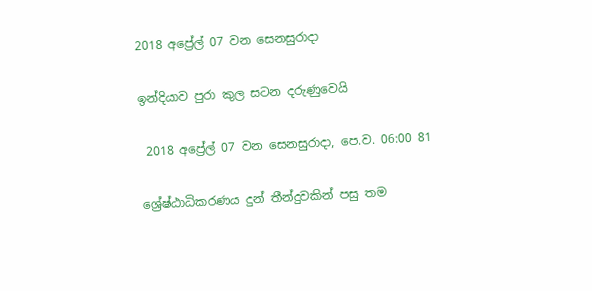2018 අප්‍රේල් 07 වන සෙනසුරාදා

ඉන්දියාව පුරා කුල සටන දරුණුවෙයි

 2018 අප්‍රේල් 07 වන සෙනසුරාදා, පෙ.ව. 06:00 81

ශ්‍රේෂ්ඨාධිකරණය දුන් තීන්දුවකින් පසු තම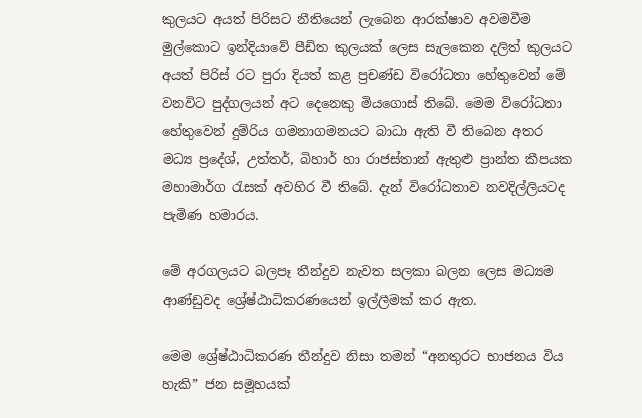කුලයට අයත් පිරිසට නීතියෙන් ලැබෙන ආරක්ෂාව අවමවීම මුල්කොට ඉන්දියාවේ පීඩිත කුලයක් ලෙස සැලකෙන දලිත් කුලයට අයත් පිරිස් රට පුරා දියත් කළ ප්‍රචණ්ඩ විරෝධතා හේතුවෙන් මේ වනවිට පුද්ගලයන් අට දෙනෙකු මියගොස් තිබේ. මෙම විරෝධතා හේතුවෙන් දුම්රිය ගමනාගමනයට බාධා ඇති වී තිබෙන අතර මධ්‍ය ප්‍රදේශ්, උත්තර්, බිහාර් හා රාජස්තාන් ඇතුළු ප්‍රාන්ත කීපයක මහාමාර්ග රැසක් අවහිර වී තිබේ. දැන් විරෝධතාව නවදිල්ලියටද පැමිණ හමාරය.

මේ අරගලයට බලපෑ තීන්දුව නැවත සලකා බලන ලෙස මධ්‍යම ආණ්ඩුවද ශ්‍රේෂ්ඨාධිකරණයෙන් ඉල්ලීමක් කර ඇත.

මෙම ශ්‍රේෂ්ඨාධිකරණ තීන්දුව නිසා තමන් “අනතුරට භාජනය විය හැකි” ජන සමූහයක්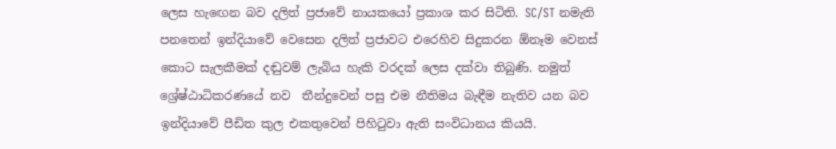ලෙස හැඟෙන බව දලිත් ප්‍රජාවේ නායකයෝ ප්‍රකාශ කර සිටිති. SC/ST නමැති පනතෙන් ඉන්දියාවේ වෙසෙන දලිත් ප්‍රජාවට එරෙහිව සිදුකරන ඕනෑම වෙනස් කොට සැලකීමක් දඬුවම් ලැබිය හැකි වරදක් ලෙස දක්වා තිබුණි. නමුත් ශ්‍රේෂ්ඨාධිකරණයේ නව  තීන්දුවෙන් පසු එම නීතිමය බැඳීම නැතිව යන බව ඉන්දියාවේ පීඩිත කුල එකතුවෙන් පිහිටුවා ඇති සංවිධානය කියයි.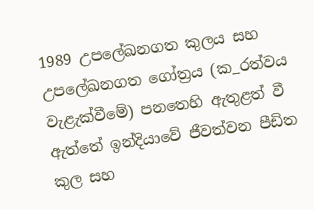1989 උපලේඛනගත කුලය සහ උපලේඛනගත ගෝත්‍රය (ක_රත්වය වැළැක්වීමේ) පනතෙහි ඇතුළත් වී ඇත්තේ ඉන්දියාවේ ජීවත්වන පීඩිත කුල සහ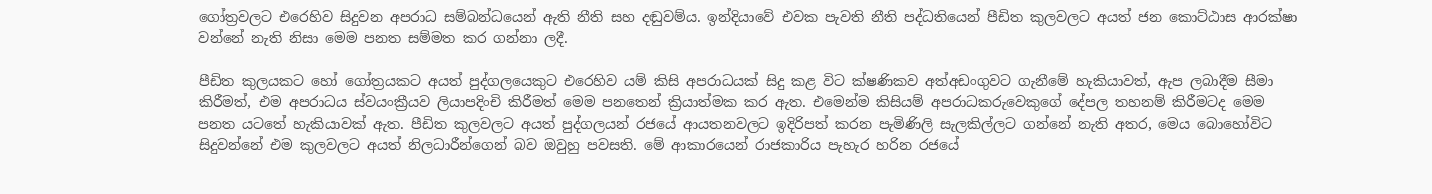ගෝත්‍රවලට එරෙහිව සිදුවන අපරාධ සම්බන්ධයෙන් ඇති නීති සහ දඬුවම්ය. ඉන්දියාවේ එවක පැවති නීති පද්ධතියෙන් පීඩිත කුලවලට අයත් ජන කොට්ඨාස ආරක්ෂා වන්නේ නැති නිසා මෙම පනත සම්මත කර ගන්නා ලදී.

පීඩිත කුලයකට හෝ ගෝත්‍රයකට අයත් පුද්ගලයෙකුට එරෙහිව යම් කිසි අපරාධයක් සිදු කළ විට ක්ෂණිකව අත්අඩංගුවට ගැනීමේ හැකියාවත්, ඇප ලබාදීම සීමා කිරීමත්, එම අපරාධය ස්වයංක්‍රීයව ලියාපදිංචි කිරීමත් මෙම පනතෙන් ක්‍රියාත්මක කර ඇත. එමෙන්ම කිසියම් අපරාධකරුවෙකුගේ දේපල තහනම් කිරීමටද මෙම පනත යටතේ හැකියාවක් ඇත. පීඩිත කුලවලට අයත් පුද්ගලයන් රජයේ ආයතනවලට ඉදිරිපත් කරන පැමිණිලි සැලකිල්ලට ගන්නේ නැති අතර, මෙය බොහෝවිට සිදුවන්නේ එම කුලවලට අයත් නිලධාරීන්ගෙන් බව ඔවුහු පවසති. මේ ආකාරයෙන් රාජකාරිය පැහැර හරින රජයේ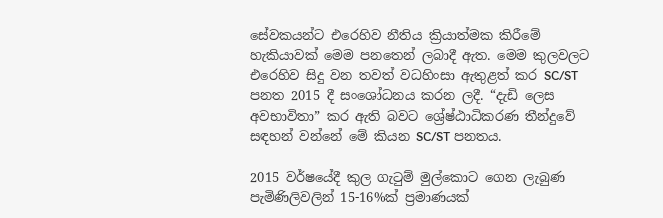සේවකයන්ට එරෙහිව නීතිය ක්‍රියාත්මක කිරීමේ හැකියාවක් මෙම පනතෙන් ලබාදී ඇත. මෙම කුලවලට එරෙහිව සිදු වන තවත් වධහිංසා ඇතුළත් කර SC/ST පනත 2015 දී සංශෝධනය කරන ලදී. “දැඩි ලෙස අවභාවිතා” කර ඇති බවට ශ්‍රේෂ්ඨාධිකරණ තීන්දුවේ සඳහන් වන්නේ මේ කියන SC/ST පනතය.

2015 වර්ෂයේදී කුල ගැටුම් මුල්කොට ගෙන ලැබුණ පැමිණිලිවලින් 15-16%ක් ප්‍රමාණයක්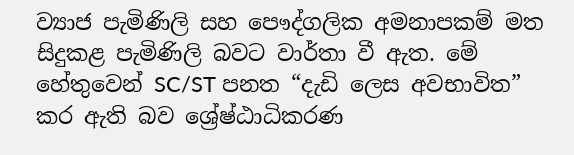ව්‍යාජ පැමිණිලි සහ පෞද්ගලික අමනාපකම් මත සිදුකළ පැමිණිලි බවට වාර්තා වී ඇත. මේ හේතුවෙන් SC/ST පනත “දැඩි ලෙස අවභාවිත” කර ඇති බව ශ්‍රේෂ්ඨාධිකරණ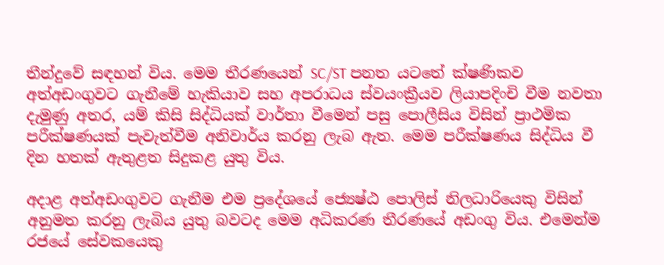තීන්දුවේ සඳහන් විය. මෙම තීරණයෙන් SC/ST පනත යටතේ ක්ෂණිකව අත්අඩංගුවට ගැනීමේ හැකියාව සහ අපරාධය ස්වයංක්‍රීයව ලියාපදිංචි වීම නවතා දැමුණු අතර, යම් කිසි සිද්ධියක් වාර්තා වීමෙන් පසු පොලීසිය විසින් ප්‍රාථමික පරීක්ෂණයක් පැවැත්වීම අනිවාර්ය කරනු ලැබ ඇත. මෙම පරීක්ෂණය සිද්ධිය වී දින හතක් ඇතුළත සිදුකළ යුතු විය.

අදාළ අත්අඩංගුවට ගැනීම එම ප්‍රදේශයේ ජ්‍යෙෂ්ඨ පොලිස් නිලධාරියෙකු විසින් අනුමත කරනු ලැබිය යුතු බවටද මෙම අධිකරණ තීරණයේ අඩංගු විය. එමෙන්ම රජයේ සේවකයෙකු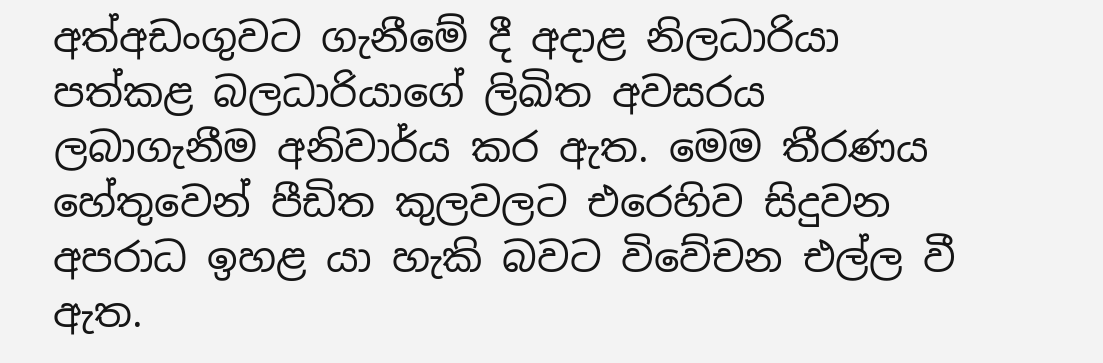අත්අඩංගුවට ගැනීමේ දී අදාළ නිලධාරියා පත්කළ බලධාරියාගේ ලිඛිත අවසරය ලබාගැනීම අනිවාර්ය කර ඇත. මෙම තීරණය හේතුවෙන් පීඩිත කුලවලට එරෙහිව සිදුවන අපරාධ ඉහළ යා හැකි බවට විවේචන එල්ල වී ඇත.